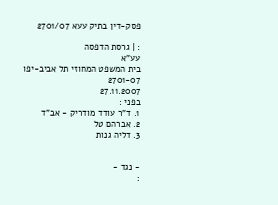פסק-דין בתיק עעא 2701/07

: | גרסת הדפסה
עע"א
בית המשפט המחוזי תל אביב-יפו
2701-07
27.11.2007
בפני :
1. ד"ר עודד מודריק - אב"ד
2. אברהם טל
3. דליה גנות


- נגד -
: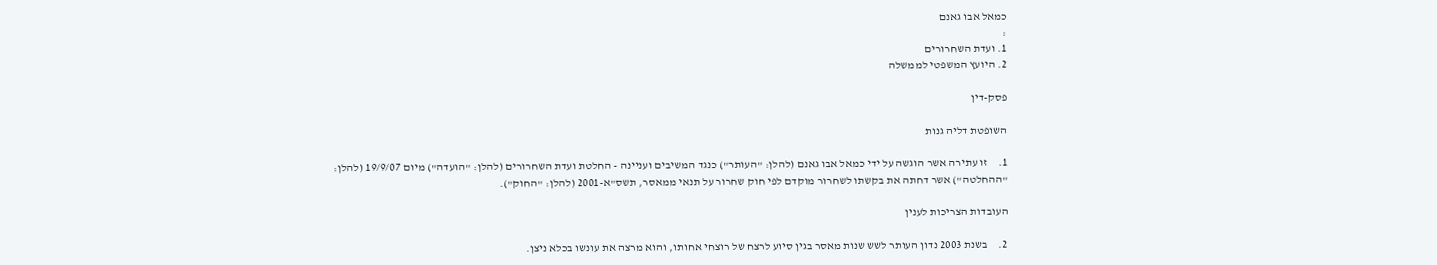כמאל אבו גאנם
:
1. ועדת השחרורים
2. היועץ המשפטי לממשלה

פסק-דין

השופטת דליה גנות

1.     זו עתירה אשר הוגשה על ידי כמאל אבו גאנם (להלן: "העותר") כנגד המשיבים ועניינה - החלטת ועדת השחרורים (להלן: "הועדה") מיום 19/9/07 (להלן: "ההחלטה") אשר דחתה את בקשתו לשחרור מוקדם לפי חוק שחרור על תנאי ממאסר, תשס"א-2001 (להלן: "החוק").

העובדות הצריכות לענין

2.     בשנת 2003 נדון העותר לשש שנות מאסר בגין סיוע לרצח של רוצחי אחותו, והוא מרצה את עונשו בכלא ניצן.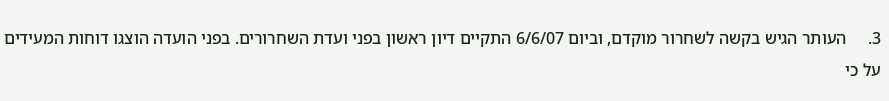3.     העותר הגיש בקשה לשחרור מוקדם, וביום 6/6/07 התקיים דיון ראשון בפני ועדת השחרורים. בפני הועדה הוצגו דוחות המעידים על כי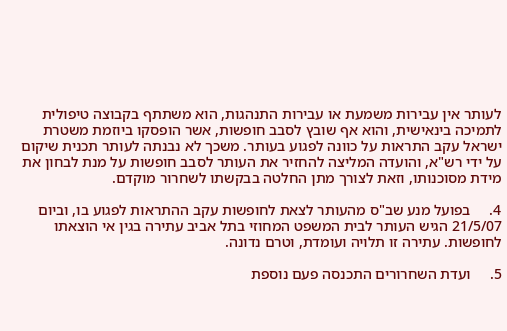לעותר אין עבירות משמעת או עבירות התנהגות, הוא משתתף בקבוצה טיפולית לתמיכה בינאישית, והוא אף שובץ לסבב חופשות, אשר הופסקו ביוזמת משטרת ישראל עקב התראות על כוונה לפגוע בעותר. משכך לא נבנתה לעותר תכנית שיקום על ידי רש"א, והועדה המליצה להחזיר את העותר לסבב חופשות על מנת לבחון את מידת מסוכנותו, וזאת לצורך מתן החלטה בבקשתו לשחרור מוקדם.

4.     בפועל מנע שב"ס מהעותר לצאת לחופשות עקב ההתראות לפגוע בו, וביום 21/5/07 הגיש העותר לבית המשפט המחוזי בתל אביב עתירה בגין אי הוצאתו לחופשות. עתירה זו תלויה ועומדת, וטרם נדונה.

5.     ועדת השחרורים התכנסה פעם נוספת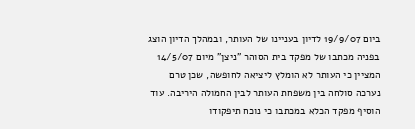ביום 19/9/07 לדיון בעניינו של העותר, ובמהלך הדיון הוצג בפניה מכתבו של מפקד בית הסוהר "ניצן" מיום 14/5/07 המציין כי העותר לא הומלץ ליציאה לחופשה, שכן טרם נערכה סולחה בין משפחת העותר לבין החמולה היריבה. עוד הוסיף מפקד הכלא במכתבו כי נוכח תיפקודו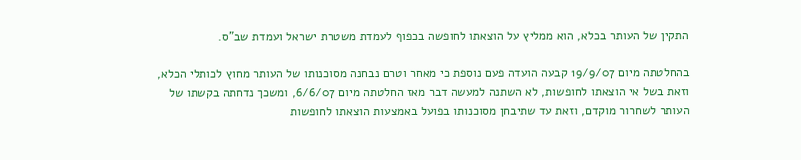התקין של העותר בכלא, הוא ממליץ על הוצאתו לחופשה בכפוף לעמדת משטרת ישראל ועמדת שב"ס.

בהחלטתה מיום 19/9/07 קבעה הועדה פעם נוספת כי מאחר וטרם נבחנה מסוכנותו של העותר מחוץ לכותלי הכלא, וזאת בשל אי הוצאתו לחופשות, לא השתנה למעשה דבר מאז החלטתה מיום 6/6/07, ומשכך נדחתה בקשתו של העותר לשחרור מוקדם, וזאת עד שתיבחן מסוכנותו בפועל באמצעות הוצאתו לחופשות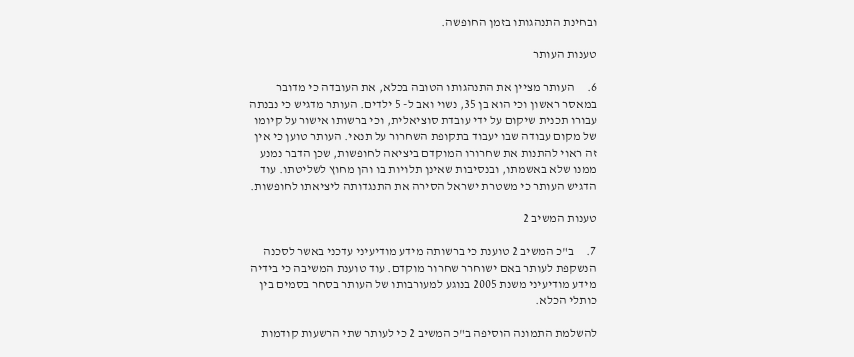ובחינת התנהגותו בזמן החופשה.

טענות העותר

6.     העותר מציין את התנהגותו הטובה בכלא, את העובדה כי מדובר במאסר ראשון וכי הוא בן 35, נשוי ואב ל- 5 ילדים. העותר מדגיש כי נבנתה עבורו תכנית שיקום על ידי עובדת סוציאלית, וכי ברשותו אישור על קיומו של מקום עבודה שבו יעבוד בתקופת השחרור על תנאי. העותר טוען כי אין זה ראוי להתנות את שחרורו המוקדם ביציאה לחופשות, שכן הדבר נמנע ממנו שלא באשמתו, ובנסיבות שאינן תלויות בו והן מחוץ לשליטתו. עוד הדגיש העותר כי משטרת ישראל הסירה את התנגדותה ליציאתו לחופשות.

טענות המשיב 2

7.     ב"כ המשיב 2 טוענת כי ברשותה מידע מודיעיני עדכני באשר לסכנה הנשקפת לעותר באם ישוחרר שחרור מוקדם. עוד טוענת המשיבה כי בידיה מידע מודיעיני משנת 2005 בנוגע למעורבותו של העותר בסחר בסמים בין כותלי הכלא.

להשלמת התמונה הוסיפה ב"כ המשיב 2 כי לעותר שתי הרשעות קודמות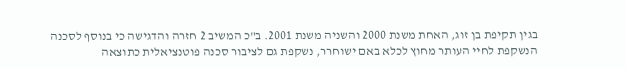בגין תקיפת בן זוג, האחת משנת 2000 והשניה משנת 2001. ב"כ המשיב 2 חזרה והדגישה כי בנוסף לסכנה הנשקפת לחיי העותר מחוץ לכלא באם ישוחרר, נשקפת גם לציבור סכנה פוטנציאלית כתוצאה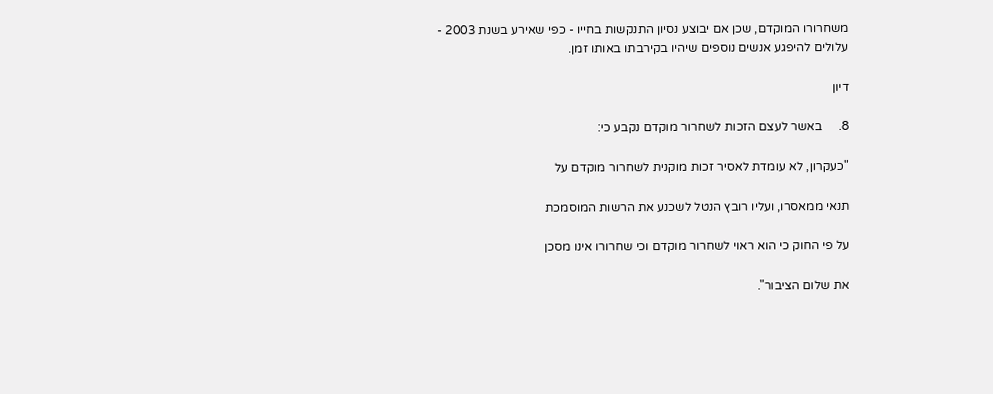משחרורו המוקדם, שכן אם יבוצע נסיון התנקשות בחייו - כפי שאירע בשנת 2003 - עלולים להיפגע אנשים נוספים שיהיו בקירבתו באותו זמן.

דיון

8.     באשר לעצם הזכות לשחרור מוקדם נקבע כי:

"כעקרון, לא עומדת לאסיר זכות מוקנית לשחרור מוקדם על

תנאי ממאסרו, ועליו רובץ הנטל לשכנע את הרשות המוסמכת

על פי החוק כי הוא ראוי לשחרור מוקדם וכי שחרורו אינו מסכן

את שלום הציבור".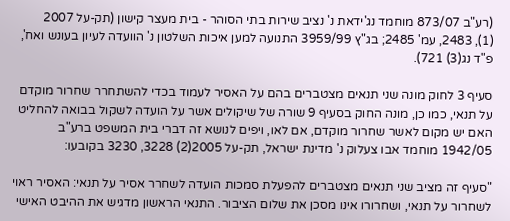(רע"ב 873/07 מוחמד נג'ידאת נ' נציב שירות בתי הסוהר - בית מעצר קישון (תק-על 2007     (1), 2483, עמ' 2485; בג"ץ 3959/99 התנועה למען איכות השלטון נ' הוועדה לעיון בעונש ואח', פ"ד נג(3) 721).

סעיף 3 לחוק מונה שני תנאים מצטברים בהם על האסיר לעמוד בכדי להשתחרר שחרור מוקדם על תנאי, כמו כן, מונה החוק בסעיף 9 שורה של שיקולים אשר על הועדה לשקול בבואה להחליט האם יש מקום לאשר שחרור מוקדם, אם לאו, ויפים לנושא זה דברי בית המשפט ברע"ב 1942/05 מוחמד אבו צעלוק נ' מדינת ישראל, תק-על 2005(2) 3228, 3230 בקובעו:

"סעיף זה מציב שני תנאים מצטברים להפעלת סמכות הועדה לשחרר אסיר על תנאי: האסיר ראוי לשחרור על תנאי, ושחרורו אינו מסכן את שלום הציבור. התנאי הראשון מדגיש את ההיבט האישי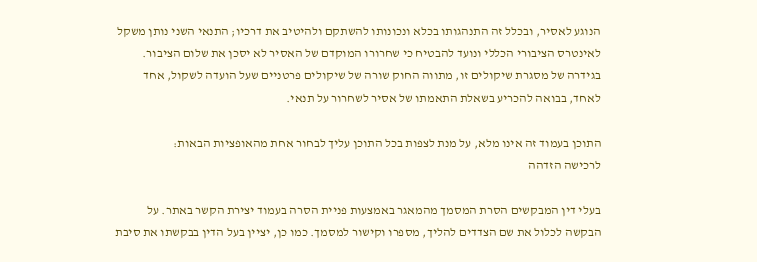הנוגע לאסיר, ובכלל זה התנהגותו בכלא ונכונותו להשתקם ולהיטיב את דרכיו; התנאי השני נותן משקל לאינטרס הציבורי הכללי ונועד להבטיח כי שחרורו המוקדם של האסיר לא יסכן את שלום הציבור. בגידרה של מסגרת שיקולים זו, מתווה החוק שורה של שיקולים פרטניים שעל הועדה לשקול, אחד לאחד, בבואה להכריע בשאלת התאמתו של אסיר לשחרור על תנאי.

התוכן בעמוד זה אינו מלא, על מנת לצפות בכל התוכן עליך לבחור אחת מהאופציות הבאות:
לרכישה הזדהה

בעלי דין המבקשים הסרת המסמך מהמאגר באמצעות פניית הסרה בעמוד יצירת הקשר באתר. על הבקשה לכלול את שם הצדדים להליך, מספרו וקישור למסמך. כמו כן, יציין בעל הדין בבקשתו את סיבת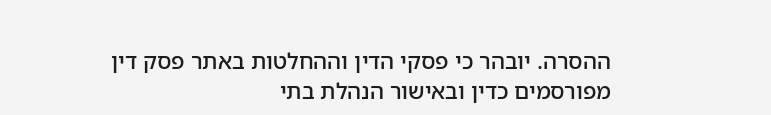ההסרה. יובהר כי פסקי הדין וההחלטות באתר פסק דין מפורסמים כדין ובאישור הנהלת בתי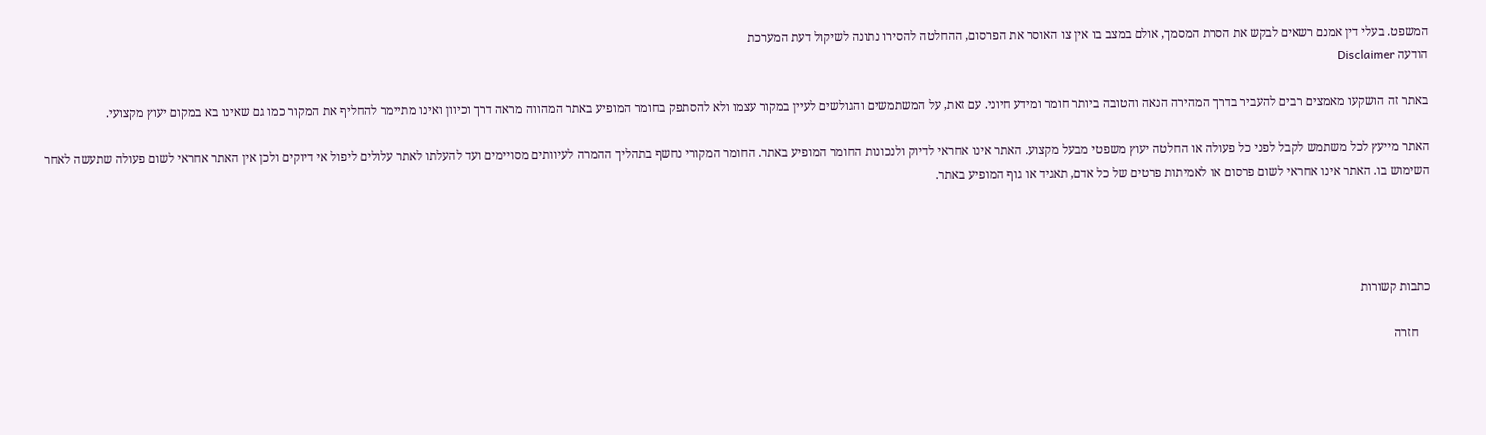המשפט. בעלי דין אמנם רשאים לבקש את הסרת המסמך, אולם במצב בו אין צו האוסר את הפרסום, ההחלטה להסירו נתונה לשיקול דעת המערכת
הודעה Disclaimer

באתר זה הושקעו מאמצים רבים להעביר בדרך המהירה הנאה והטובה ביותר חומר ומידע חיוני. עם זאת, על המשתמשים והגולשים לעיין במקור עצמו ולא להסתפק בחומר המופיע באתר המהווה מראה דרך וכיוון ואינו מתיימר להחליף את המקור כמו גם שאינו בא במקום יעוץ מקצועי.

האתר מייעץ לכל משתמש לקבל לפני כל פעולה או החלטה יעוץ משפטי מבעל מקצוע. האתר אינו אחראי לדיוק ולנכונות החומר המופיע באתר. החומר המקורי נחשף בתהליך ההמרה לעיוותים מסויימים ועד להעלתו לאתר עלולים ליפול אי דיוקים ולכן אין האתר אחראי לשום פעולה שתעשה לאחר השימוש בו. האתר אינו אחראי לשום פרסום או לאמיתות פרטים של כל אדם, תאגיד או גוף המופיע באתר.




כתבות קשורות

    חזרה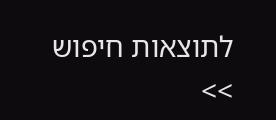לתוצאות חיפוש >>